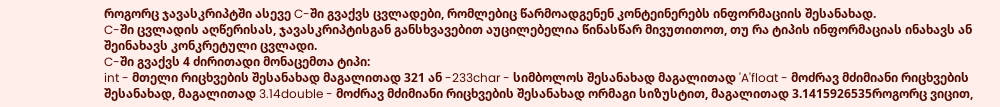როგორც ჯავასკრიპტში ასევე C-ში გვაქვს ცვლადები, რომლებიც წარმოადგენენ კონტეინერებს ინფორმაციის შესანახად.
C-ში ცვლადის აღწერისას, ჯავასკრიპტისგან განსხვავებით აუცილებელია წინასწარ მივუთითოთ, თუ რა ტიპის ინფორმაციას ინახავს ან შეინახავს კონკრეტული ცვლადი.
C-ში გვაქვს 4 ძირითადი მონაცემთა ტიპი:
int - მთელი რიცხვების შესანახად მაგალითად 321 ან -233char - სიმბოლოს შესანახად მაგალითად 'A'float - მოძრავ მძიმიანი რიცხვების შესანახად, მაგალითად 3.14double - მოძრავ მძიმიანი რიცხვების შესანახად ორმაგი სიზუსტით, მაგალითად 3.1415926535როგორც ვიცით,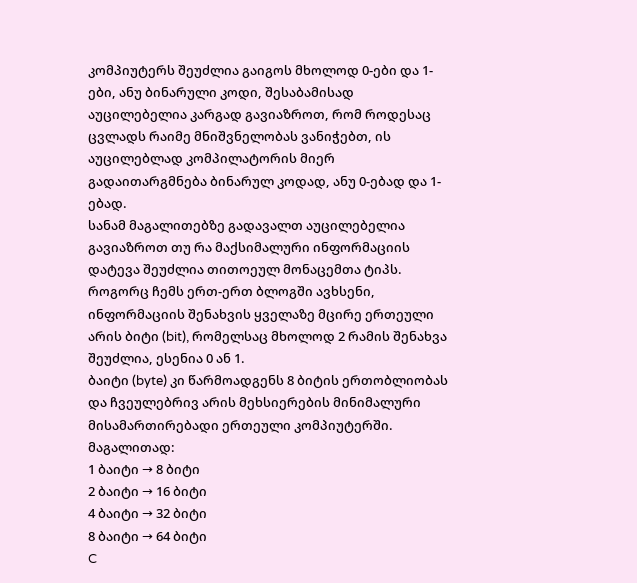კომპიუტერს შეუძლია გაიგოს მხოლოდ 0-ები და 1-ები, ანუ ბინარული კოდი, შესაბამისად აუცილებელია კარგად გავიაზროთ, რომ როდესაც ცვლადს რაიმე მნიშვნელობას ვანიჭებთ, ის აუცილებლად კომპილატორის მიერ გადაითარგმნება ბინარულ კოდად, ანუ 0-ებად და 1-ებად.
სანამ მაგალითებზე გადავალთ აუცილებელია გავიაზროთ თუ რა მაქსიმალური ინფორმაციის დატევა შეუძლია თითოეულ მონაცემთა ტიპს.
როგორც ჩემს ერთ-ერთ ბლოგში ავხსენი, ინფორმაციის შენახვის ყველაზე მცირე ერთეული არის ბიტი (bit), რომელსაც მხოლოდ 2 რამის შენახვა შეუძლია, ესენია 0 ან 1.
ბაიტი (byte) კი წარმოადგენს 8 ბიტის ერთობლიობას და ჩვეულებრივ არის მეხსიერების მინიმალური მისამართირებადი ერთეული კომპიუტერში.
მაგალითად:
1 ბაიტი → 8 ბიტი
2 ბაიტი → 16 ბიტი
4 ბაიტი → 32 ბიტი
8 ბაიტი → 64 ბიტი
C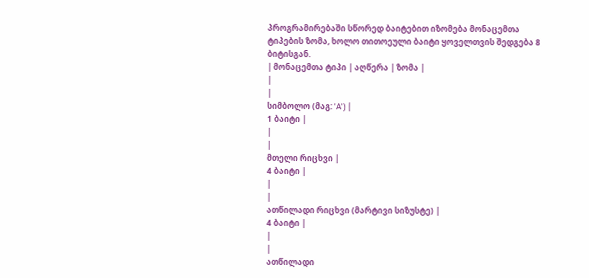პროგრამირებაში სწორედ ბაიტებით იზომება მონაცემთა ტიპების ზომა, ხოლო თითოეული ბაიტი ყოველთვის შედგება 8 ბიტისგან.
| მონაცემთა ტიპი | აღწერა | ზომა |
|
|
სიმბოლო (მაგ: 'A') |
1 ბაიტი |
|
|
მთელი რიცხვი |
4 ბაიტი |
|
|
ათწილადი რიცხვი (მარტივი სიზუსტე) |
4 ბაიტი |
|
|
ათწილადი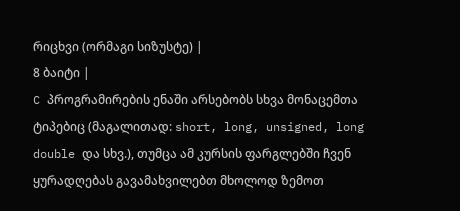რიცხვი (ორმაგი სიზუსტე) |
8 ბაიტი |
C პროგრამირების ენაში არსებობს სხვა მონაცემთა ტიპებიც (მაგალითად: short, long, unsigned, long double და სხვ.), თუმცა ამ კურსის ფარგლებში ჩვენ ყურადღებას გავამახვილებთ მხოლოდ ზემოთ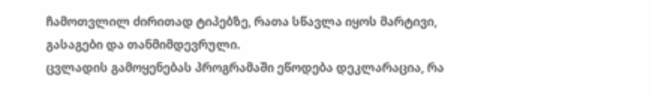ჩამოთვლილ ძირითად ტიპებზე, რათა სწავლა იყოს მარტივი, გასაგები და თანმიმდევრული.
ცვლადის გამოყენებას პროგრამაში ეწოდება დეკლარაცია, რა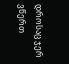დროსაც ჯერ ვწერთ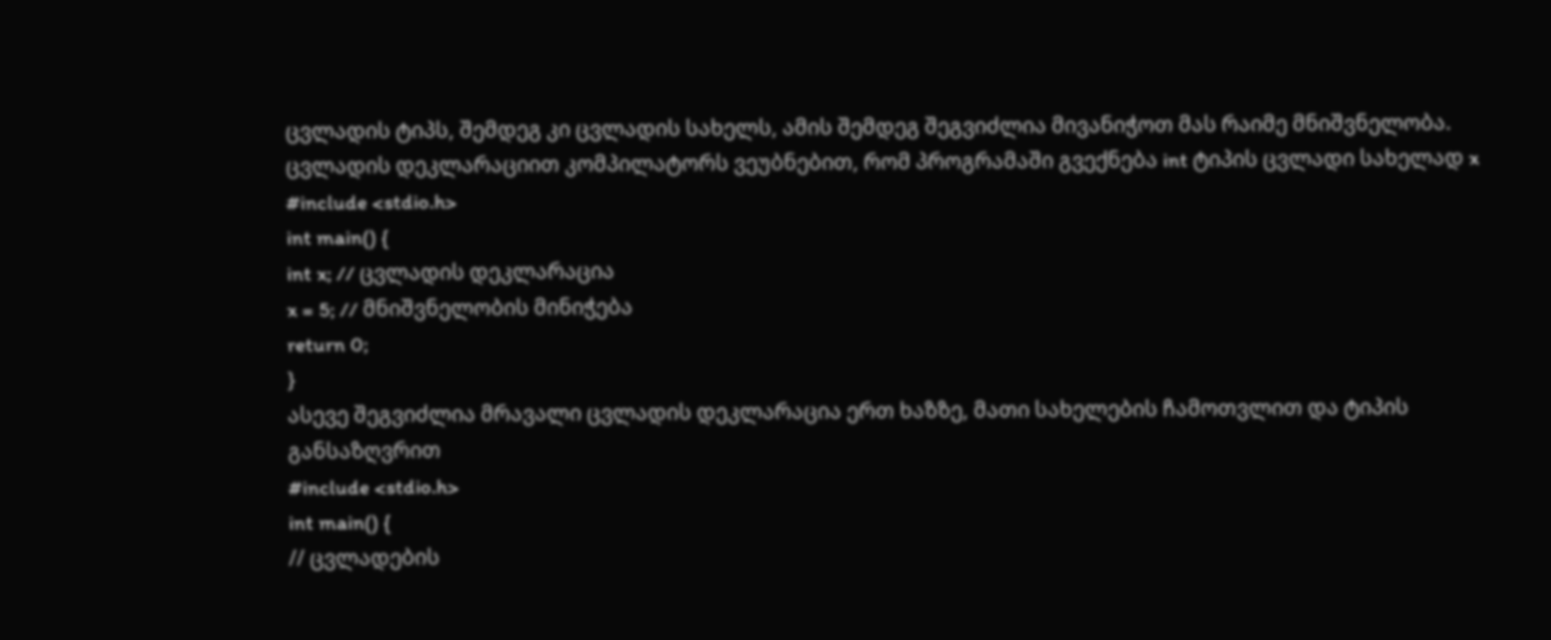ცვლადის ტიპს, შემდეგ კი ცვლადის სახელს, ამის შემდეგ შეგვიძლია მივანიჭოთ მას რაიმე მნიშვნელობა.
ცვლადის დეკლარაციით კომპილატორს ვეუბნებით, რომ პროგრამაში გვექნება int ტიპის ცვლადი სახელად x
#include <stdio.h>
int main() {
int x; // ცვლადის დეკლარაცია
x = 5; // მნიშვნელობის მინიჭება
return 0;
}
ასევე შეგვიძლია მრავალი ცვლადის დეკლარაცია ერთ ხაზზე, მათი სახელების ჩამოთვლით და ტიპის განსაზღვრით
#include <stdio.h>
int main() {
// ცვლადების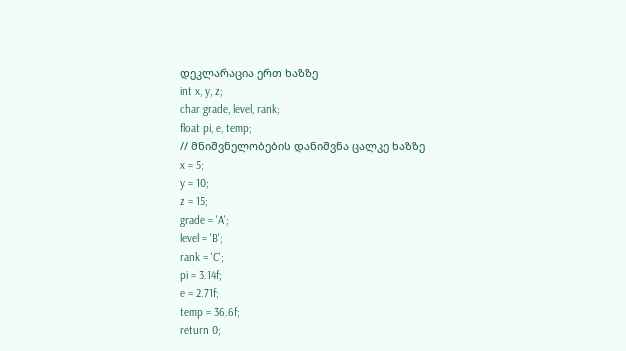დეკლარაცია ერთ ხაზზე
int x, y, z;
char grade, level, rank;
float pi, e, temp;
// მნიშვნელობების დანიშვნა ცალკე ხაზზე
x = 5;
y = 10;
z = 15;
grade = 'A';
level = 'B';
rank = 'C';
pi = 3.14f;
e = 2.71f;
temp = 36.6f;
return 0;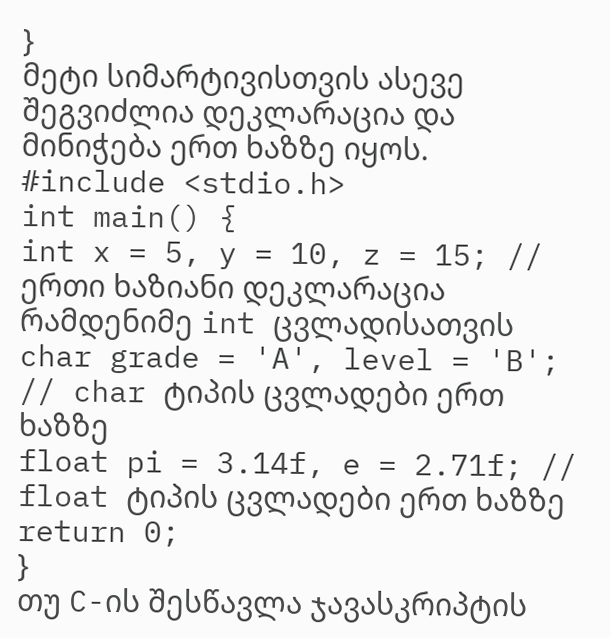}
მეტი სიმარტივისთვის ასევე შეგვიძლია დეკლარაცია და მინიჭება ერთ ხაზზე იყოს.
#include <stdio.h>
int main() {
int x = 5, y = 10, z = 15; // ერთი ხაზიანი დეკლარაცია რამდენიმე int ცვლადისათვის
char grade = 'A', level = 'B'; // char ტიპის ცვლადები ერთ ხაზზე
float pi = 3.14f, e = 2.71f; // float ტიპის ცვლადები ერთ ხაზზე
return 0;
}
თუ C-ის შესწავლა ჯავასკრიპტის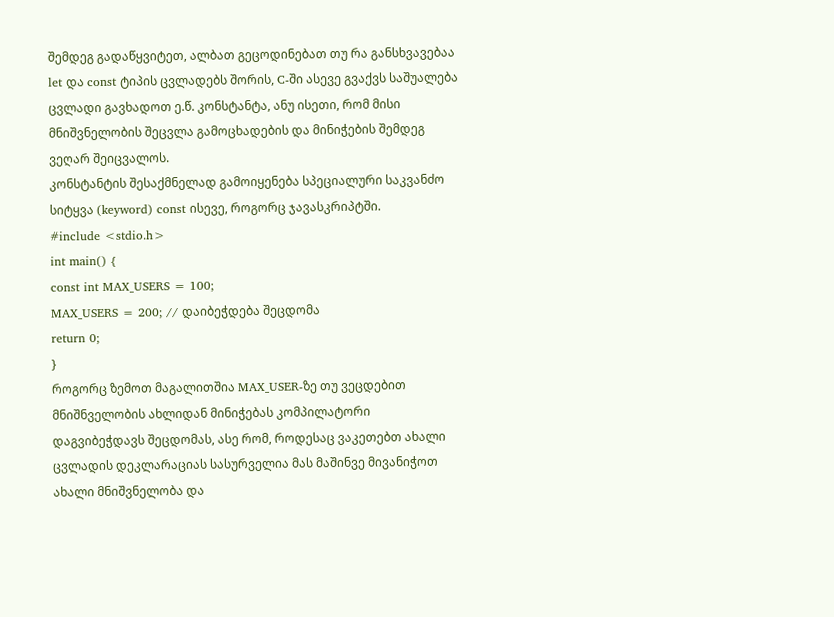შემდეგ გადაწყვიტეთ, ალბათ გეცოდინებათ თუ რა განსხვავებაა let და const ტიპის ცვლადებს შორის, C-ში ასევე გვაქვს საშუალება ცვლადი გავხადოთ ე.წ. კონსტანტა, ანუ ისეთი, რომ მისი მნიშვნელობის შეცვლა გამოცხადების და მინიჭების შემდეგ ვეღარ შეიცვალოს.
კონსტანტის შესაქმნელად გამოიყენება სპეციალური საკვანძო სიტყვა (keyword) const ისევე, როგორც ჯავასკრიპტში.
#include <stdio.h>
int main() {
const int MAX_USERS = 100;
MAX_USERS = 200; // დაიბეჭდება შეცდომა
return 0;
}
როგორც ზემოთ მაგალითშია MAX_USER-ზე თუ ვეცდებით მნიშნველობის ახლიდან მინიჭებას კომპილატორი დაგვიბეჭდავს შეცდომას, ასე რომ, როდესაც ვაკეთებთ ახალი ცვლადის დეკლარაციას სასურველია მას მაშინვე მივანიჭოთ ახალი მნიშვნელობა და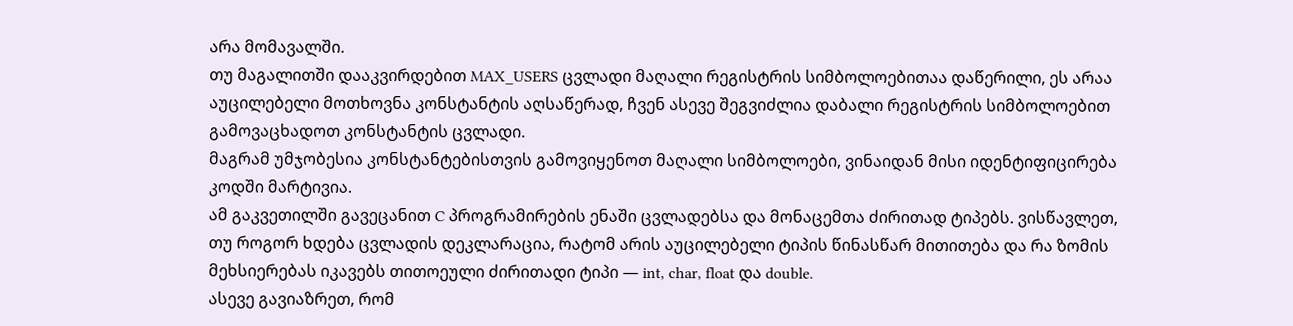არა მომავალში.
თუ მაგალითში დააკვირდებით MAX_USERS ცვლადი მაღალი რეგისტრის სიმბოლოებითაა დაწერილი, ეს არაა აუცილებელი მოთხოვნა კონსტანტის აღსაწერად, ჩვენ ასევე შეგვიძლია დაბალი რეგისტრის სიმბოლოებით გამოვაცხადოთ კონსტანტის ცვლადი.
მაგრამ უმჯობესია კონსტანტებისთვის გამოვიყენოთ მაღალი სიმბოლოები, ვინაიდან მისი იდენტიფიცირება კოდში მარტივია.
ამ გაკვეთილში გავეცანით C პროგრამირების ენაში ცვლადებსა და მონაცემთა ძირითად ტიპებს. ვისწავლეთ, თუ როგორ ხდება ცვლადის დეკლარაცია, რატომ არის აუცილებელი ტიპის წინასწარ მითითება და რა ზომის მეხსიერებას იკავებს თითოეული ძირითადი ტიპი — int, char, float და double.
ასევე გავიაზრეთ, რომ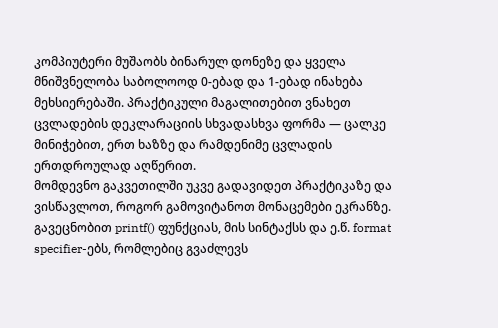კომპიუტერი მუშაობს ბინარულ დონეზე და ყველა მნიშვნელობა საბოლოოდ 0-ებად და 1-ებად ინახება მეხსიერებაში. პრაქტიკული მაგალითებით ვნახეთ ცვლადების დეკლარაციის სხვადასხვა ფორმა — ცალკე მინიჭებით, ერთ ხაზზე და რამდენიმე ცვლადის ერთდროულად აღწერით.
მომდევნო გაკვეთილში უკვე გადავიდეთ პრაქტიკაზე და ვისწავლოთ, როგორ გამოვიტანოთ მონაცემები ეკრანზე. გავეცნობით printf() ფუნქციას, მის სინტაქსს და ე.წ. format specifier-ებს, რომლებიც გვაძლევს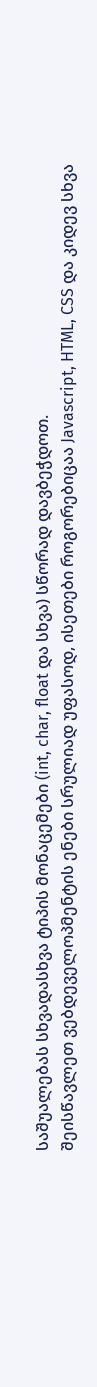საშუალებას სხვადასხვა ტიპის მონაცემები (int, char, float და სხვა) სწორად დავბეჭდოთ.
შეისწავლეთ ვებდეველოპმენტის ენები სრულიად უფასოდ, ისეთები როგორებიცაა Javascript, HTML, CSS და კიდევ სხვა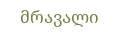მრავალი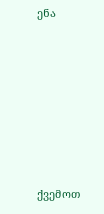ენა











ქვემოთ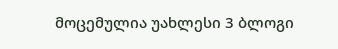მოცემულია უახლესი 3 ბლოგი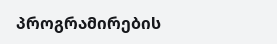პროგრამირების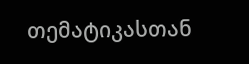თემატიკასთან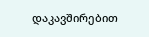დაკავშირებით